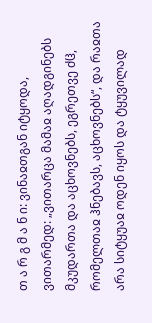თ ა რ გ მ ა ნ ი: ვინაჲთგან იტყოდა, ვითარმედ: „ვითარცა მამაჲ აღადგინებს მკუდართა და აცხოვნებს, ეგრეთვე ძჱ, რომელთაჲ ჰნებავს, აცხოვნებს“, და რაჲთა არა სიტყუაჲ ოდენ იყოს და ტყუვილად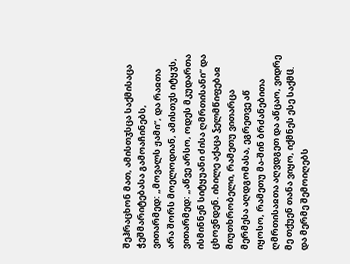შეჰრაცხონ მათ, ამისთჳსცა საქმისაცა ჭეშმარიტებასა გამოაჩინებს, ვითარმედ: „მოვალს ჟამი“, და რაჲთა არა შორს მოელოდიან, ამისთჳს იტყჳს, ვითარმედ: „აწვე არსო, ოდეს მკუდართა ისმინნენ სიტყუანი ძისა ღმრთისანი“ და ცხოვნდენ. იხილე აქაცა ჴელმწიფებაჲ მიუთხრობელი, რამეთუ ვითარცა მერმესა აღდგომასა, ეგრეთვე აწ იყოსო, რამეთუ მა-შინ ბრძანებითა ღმრთისაჲთა აღვდგეთ და აწცაო, ვიდრე მე თქუენ თანა ვიყო, იქმნეს ესე საქმჱ. და მერმე შემოიღებს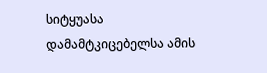სიტყუასა დამამტკიცებელსა ამის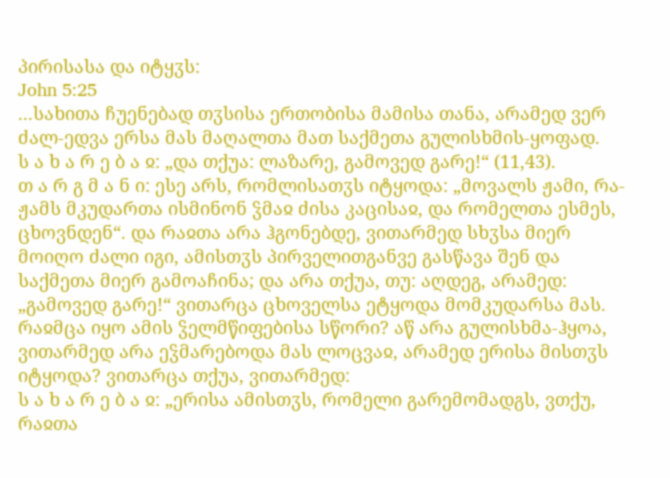პირისასა და იტყჳს:
John 5:25
...სახითა ჩუენებად თჳსისა ერთობისა მამისა თანა, არამედ ვერ ძალ-ედვა ერსა მას მაღალთა მათ საქმეთა გულისხმის-ყოფად.
ს ა ხ ა რ ე ბ ა ჲ: „და თქუა: ლაზარე, გამოვედ გარე!“ (11,43).
თ ა რ გ მ ა ნ ი: ესე არს, რომლისათჳს იტყოდა: „მოვალს ჟამი, რა-ჟამს მკუდართა ისმინონ ჴმაჲ ძისა კაცისაჲ, და რომელთა ესმეს, ცხოვნდენ“. და რაჲთა არა ჰგონებდე, ვითარმედ სხჳსა მიერ მოიღო ძალი იგი, ამისთჳს პირველითგანვე გასწავა შენ და საქმეთა მიერ გამოაჩინა; და არა თქუა, თუ: აღდეგ, არამედ: „გამოვედ გარე!“ ვითარცა ცხოველსა ეტყოდა მომკუდარსა მას. რაჲმცა იყო ამის ჴელმწიფებისა სწორი? აწ არა გულისხმა-ჰყოა, ვითარმედ არა ეჴმარებოდა მას ლოცვაჲ, არამედ ერისა მისთჳს იტყოდა? ვითარცა თქუა, ვითარმედ:
ს ა ხ ა რ ე ბ ა ჲ: „ერისა ამისთჳს, რომელი გარემომადგს, ვთქუ, რაჲთა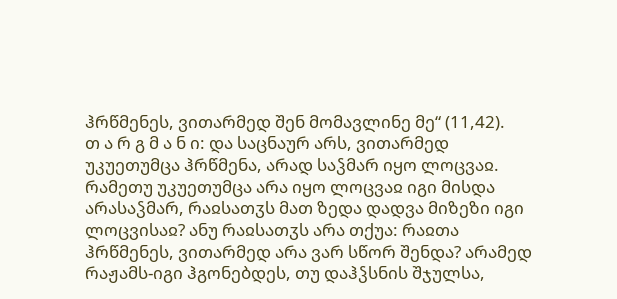ჰრწმენეს, ვითარმედ შენ მომავლინე მე“ (11,42).
თ ა რ გ მ ა ნ ი: და საცნაურ არს, ვითარმედ უკუეთუმცა ჰრწმენა, არად საჴმარ იყო ლოცვაჲ. რამეთუ უკუეთუმცა არა იყო ლოცვაჲ იგი მისდა არასაჴმარ, რაჲსათჳს მათ ზედა დადვა მიზეზი იგი ლოცვისაჲ? ანუ რაჲსათჳს არა თქუა: რაჲთა ჰრწმენეს, ვითარმედ არა ვარ სწორ შენდა? არამედ რაჟამს-იგი ჰგონებდეს, თუ დაჰჴსნის შჯულსა,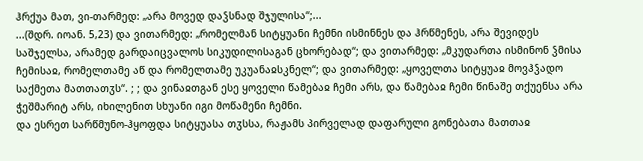ჰრქუა მათ, ვი-თარმედ: „არა მოვედ დაჴსნად შჯულისა“;...
...(შდრ. იოან. 5,23) და ვითარმედ: „რომელმან სიტყუანი ჩემნი ისმინნეს და ჰრწმენეს, არა შევიდეს საშჯელსა, არამედ გარდაიცვალოს სიკუდილისაგან ცხორებად“; და ვითარმედ: „მკუდართა ისმინონ ჴმისა ჩემისაჲ, რომელთამე აწ და რომელთამე უკუანაჲსკნელ“; და ვითარმედ: „ყოველთა სიტყუაჲ მოვჰჴადო საქმეთა მათთათჳს“. ; ; და ვინაჲთგან ესე ყოველი წამებაჲ ჩემი არს, და წამებაჲ ჩემი წინაშე თქუენსა არა ჭეშმარიტ არს, იხილენით სხუანი იგი მოწამენი ჩემნი.
და ესრეთ სარწმუნო-ჰყოფდა სიტყუასა თჳსსა, რაჟამს პირველად დაფარული გონებათა მათთაჲ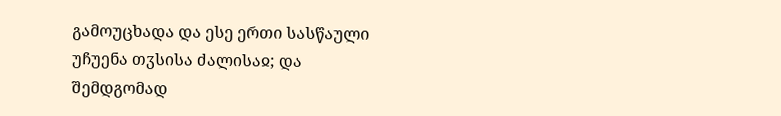გამოუცხადა და ესე ერთი სასწაული უჩუენა თჳსისა ძალისაჲ; და შემდგომად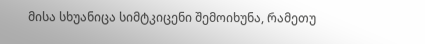მისა სხუანიცა სიმტკიცენი შემოიხუნა, რამეთუ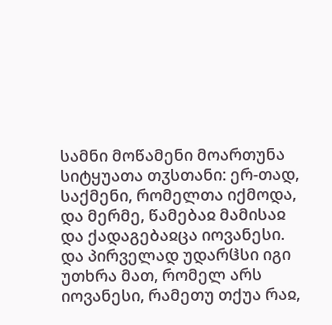სამნი მოწამენი მოართუნა სიტყუათა თჳსთანი: ერ-თად, საქმენი, რომელთა იქმოდა, და მერმე, წამებაჲ მამისაჲ და ქადაგებაჲცა იოვანესი. და პირველად უდარჱსი იგი უთხრა მათ, რომელ არს იოვანესი, რამეთუ თქუა რაჲ,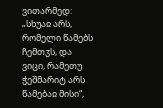ვითარმედ: „სხუაჲ არს, რომელი წამებს ჩემთჳს, და ვიცი, რამეთუ ჭეშმარიტ არს წამებაჲ მისი“,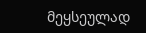მეყსეულად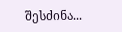შესძინა...